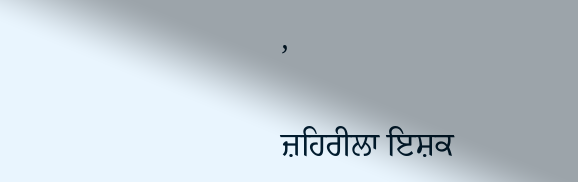,

ਜ਼ਹਿਰੀਲਾ ਇਸ਼ਕ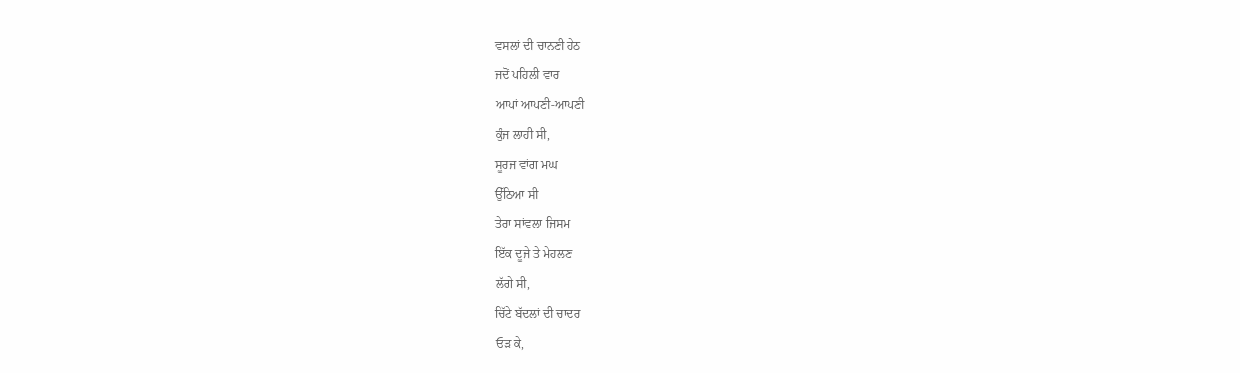ਵਸਲਾਂ ਦੀ ਚਾਨਣੀ ਹੇਠ
ਜਦੋਂ ਪਹਿਲੀ ਵਾਰ
ਆਪਾਂ ਆਪਣੀ-ਆਪਣੀ
ਕੁੰਜ ਲਾਹੀ ਸੀ,
ਸੂਰਜ ਵਾਂਗ ਮਘ
ਉੱਠਿਆ ਸੀ
ਤੇਰਾ ਸਾਂਵਲਾ ਜਿਸਮ
ਇੱਕ ਦੂਜੇ ਤੇ ਮੇਹਲਣ
ਲੱਗੇ ਸੀ,
ਚਿੱਟੇ ਬੱਦਲਾਂ ਦੀ ਚਾਦਰ
ਓੜ ਕੇ,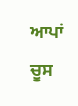ਆਪਾਂ ਚੂਸ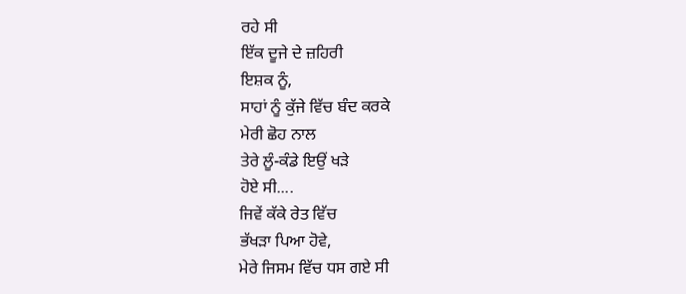ਰਹੇ ਸੀ
ਇੱਕ ਦੂਜੇ ਦੇ ਜ਼ਹਿਰੀ
ਇਸ਼ਕ ਨੂੰ,
ਸਾਹਾਂ ਨੂੰ ਕੁੱਜੇ ਵਿੱਚ ਬੰਦ ਕਰਕੇ
ਮੇਰੀ ਛੋਹ ਨਾਲ
ਤੇਰੇ ਲੂੰ-ਕੰਡੇ ਇਉਂ ਖੜੇ
ਹੋਏ ਸੀ....
ਜਿਵੇਂ ਕੱਕੇ ਰੇਤ ਵਿੱਚ
ਭੱਖੜਾ ਪਿਆ ਹੋਵੇ,
ਮੇਰੇ ਜਿਸਮ ਵਿੱਚ ਧਸ ਗਏ ਸੀ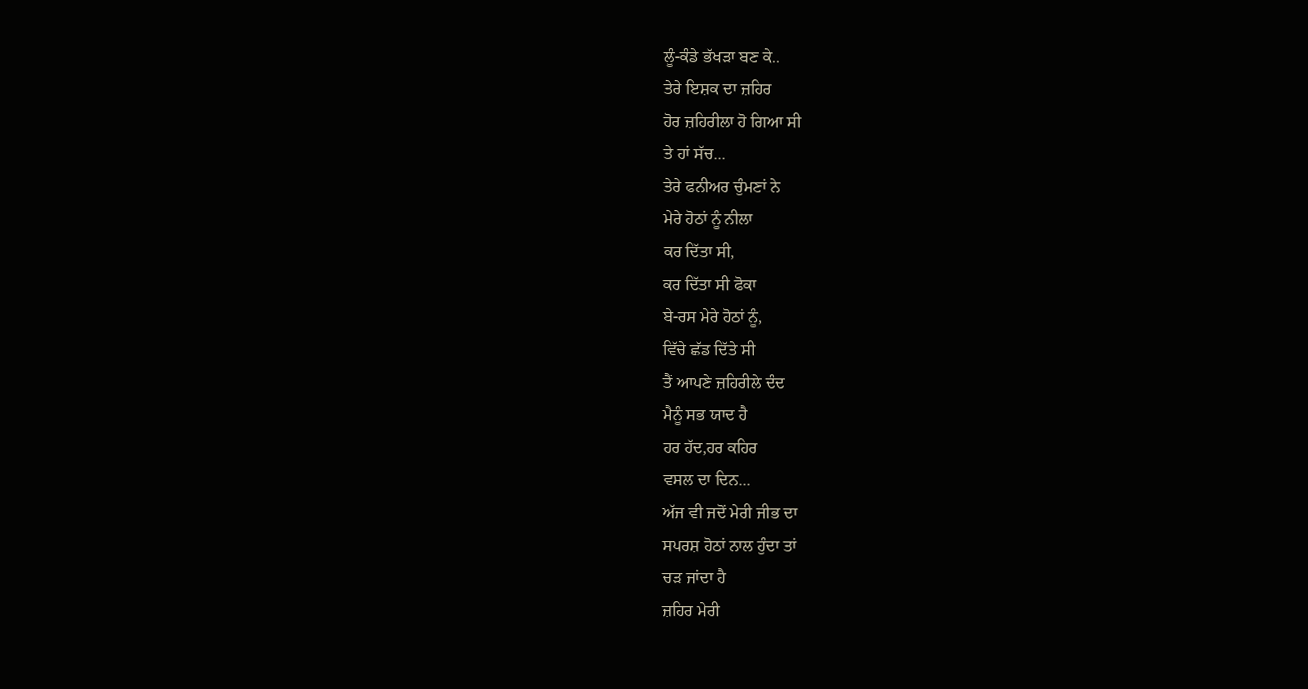ਲੂੰ-ਕੰਡੇ ਭੱਖੜਾ ਬਣ ਕੇ..
ਤੇਰੇ ਇਸ਼ਕ ਦਾ ਜ਼ਹਿਰ
ਹੋਰ ਜ਼ਹਿਰੀਲਾ ਹੋ ਗਿਆ ਸੀ
ਤੇ ਹਾਂ ਸੱਚ...
ਤੇਰੇ ਫਨੀਅਰ ਚੁੰਮਣਾਂ ਨੇ
ਮੇਰੇ ਹੋਠਾਂ ਨੂੰ ਨੀਲਾ
ਕਰ ਦਿੱਤਾ ਸੀ,
ਕਰ ਦਿੱਤਾ ਸੀ ਫੋਕਾ
ਬੇ-ਰਸ ਮੇਰੇ ਹੋਠਾਂ ਨੂੰ,
ਵਿੱਚੇ ਛੱਡ ਦਿੱਤੇ ਸੀ
ਤੈਂ ਆਪਣੇ ਜ਼ਹਿਰੀਲੇ ਦੰਦ
ਮੈਨੂੰ ਸਭ ਯਾਦ ਹੈ
ਹਰ ਹੱਦ,ਹਰ ਕਹਿਰ
ਵਸਲ ਦਾ ਦਿਨ...
ਅੱਜ ਵੀ ਜਦੋਂ ਮੇਰੀ ਜੀਭ ਦਾ
ਸਪਰਸ਼ ਹੋਠਾਂ ਨਾਲ ਹੁੰਦਾ ਤਾਂ
ਚੜ ਜਾਂਦਾ ਹੈ
ਜ਼ਹਿਰ ਮੇਰੀ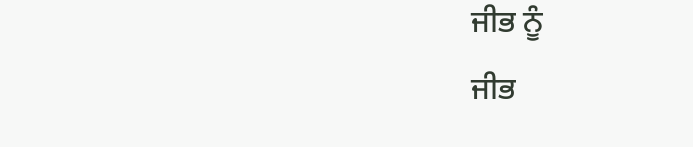ਜੀਭ ਨੂੰ
ਜੀਭ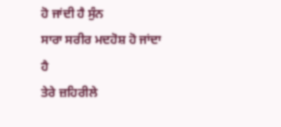ਹੋ ਜਾਂਦੀ ਹੈ ਸੁੰਨ
ਸਾਰਾ ਸਰੀਰ ਮਦਹੋਸ਼ ਹੋ ਜਾਂਦਾ ਹੈ
ਤੇਰੇ ਜ਼ਹਿਰੀਲੇ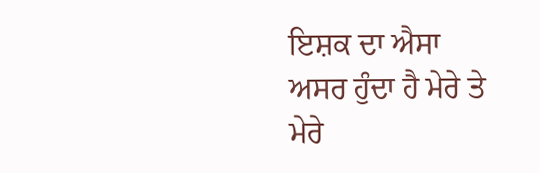ਇਸ਼ਕ ਦਾ ਐਸਾ
ਅਸਰ ਹੁੰਦਾ ਹੈ ਮੇਰੇ ਤੇ
ਮੇਰੇ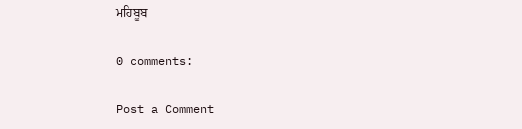ਮਹਿਬੂਬ

0 comments:

Post a Comment